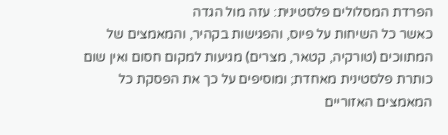הפרדת המסלולים פלסטינית: עזה מול הגדה
כאשר כל השיחות על פיוס, והפגישות בקהיר, והמאמצים של המתווכים (טורקיה, קטאר, מצרים) מגיעות למקום חסום ואין שום כותרת פלסטינית מאחדת; ומוסיפים על כך את הפסקת כל המאמצים האזוריים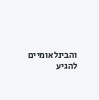והבינלאומיים להגיע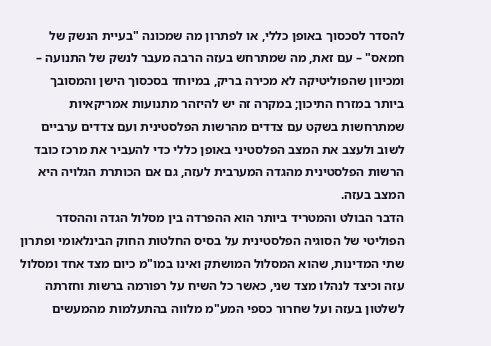להסדר לסכסוך באופן כללי, או לפתרון מה שמכונה "בעיית הנשק של חמאס" – עם זאת, מה שמתרחש בעזה הרבה מעבר לנשק של התנועה – ומכיוון שהפוליטיקה לא מכירה בריק, במיוחד בסכסוך הישן והמסובך ביותר במזרח התיכון; במקרה זה יש להיזהר מתנועות אמריקאיות שמתרחשות בשקט עם צדדים מהרשות הפלסטינית ועם צדדים ערביים לשוב ולעצב את המצב הפלסטיני באופן כללי כדי להעביר את מרכז כובד הרשות הפלסטינית מהגדה המערבית לעזה, גם אם הכותרת הגלויה היא המצב בעזה.
הדבר הבולט והמטריד ביותר הוא ההפרדה בין מסלול הגדה וההסדר הפוליטי של הסוגיה הפלסטינית על בסיס החלטות החוק הבינלאומי ופתרון שתי המדינות, שהוא המסלול המושתק ואינו במו"מ כיום מצד אחד ומסלול עזה וכיצד לנהלו מצד שני, כאשר כל השיח על רפורמה ברשות וחזרתה לשלטון בעזה ועל שחרור כספי המע"מ מלווה בהתעלמות מהמעשים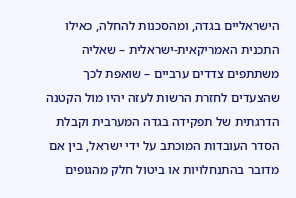הישראליים בגדה, ומהסכנות להחלה, כאילו התכנית האמריקאית-ישראלית – שאליה משתתפים צדדים ערביים – שואפת לכך שהצעדים לחזרת הרשות לעזה יהיו מול הקטנה הדרגתית של תפקידה בגדה המערבית וקבלת הסדר העובדות המוכתב על ידי ישראל, בין אם מדובר בהתנחלויות או ביטול חלק מהגופים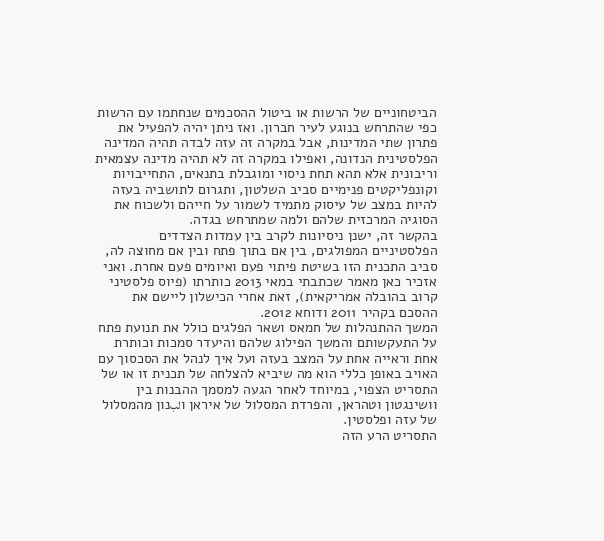הביטחוניים של הרשות או ביטול ההסכמים שנחתמו עם הרשות כפי שהתרחש בנוגע לעיר חברון. ואז ניתן יהיה להפעיל את פתרון שתי המדינות, אבל במקרה זה עזה לבדה תהיה המדינה הפלסטינית הנדונה, ואפילו במקרה זה לא תהיה מדינה עצמאית וריבונית אלא תהא תחת ניסוי ומוגבלת בתנאים, התחייבויות וקונפליקטים פנימיים סביב השלטון, ותגרום לתושביה בעזה להיות במצב של עיסוק מתמיד לשמור על חייהם ולשכוח את הסוגיה המרכזית שלהם ולמה שמתרחש בגדה.
בהקשר זה, ישנן ניסיונות לקרב בין עמדות הצדדים הפלסטיניים המפולגים, בין אם בתוך פתח ובין אם מחוצה לה, סביב התכנית הזו בשיטת פיתוי פעם ואיומים פעם אחרת. ואני אזכיר כאן מאמר שכתבתי במאי 2013 כותרתו (פיוס פלסטיני קרוב בהובלה אמריקאית), זאת אחרי הכישלון ליישם את ההסכם בקהיר 2011 ודוחא 2012.
המשך ההתנהלות של חמאס ושאר הפלגים כולל את תנועת פתח על התעקשותם והמשך הפילוג שלהם והיעדר סמכות וכותרת אחת וראייה אחת על המצב בעזה ועל איך לנהל את הסכסוך עם האויב באופן כללי הוא מה שיביא להצלחה של תכנית זו או של התסריט הצפוי, במיוחד לאחר הגעה למסמך ההבנות בין וושינגטון וטהראן, והפרדת המסלול של איראן וلبנון מהמסלול של עזה ופלסטין.
התסריט הרע הזה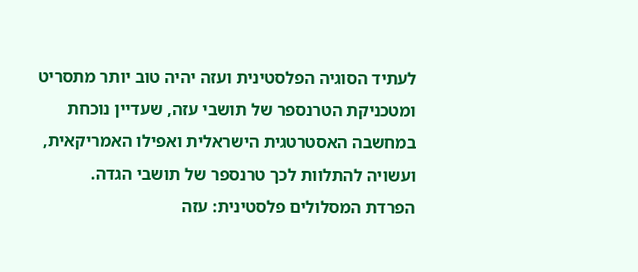לעתיד הסוגיה הפלסטינית ועזה יהיה טוב יותר מתסריט ומטכניקת הטרנספר של תושבי עזה, שעדיין נוכחת במחשבה האסטרטגית הישראלית ואפילו האמריקאית, ועשויה להתלוות לכך טרנספר של תושבי הגדה.
הפרדת המסלולים פלסטינית: עזה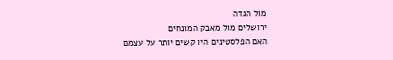מול הגדה
ירושלים מול מאבק המונחים
האם הפלסטינים היו קשים יותר על עצמם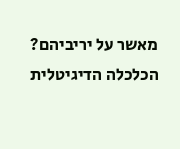מאשר על יריביהם?
הכלכלה הדיגיטלית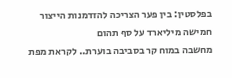בפלסטין: בין פער הצריכה להזדמנות הייצור
חמישה מיליארד על סף תהום
מחשבה במוח קר בסביבה בוערת.. לקראת מפת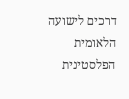דרכים לישועה הלאומית הפלסטינית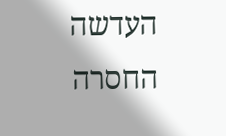העדשה החסרה